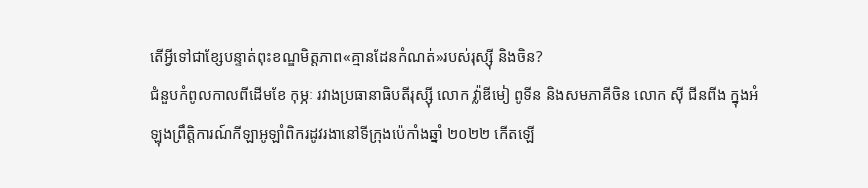តើអ្វីទៅជាខ្សែបន្ទាត់ពុះខណ្ឌមិត្តភាព«គ្មានដែនកំណត់»របស់រុស្ស៊ី និងចិន?
ជំនួបកំពូលកាលពីដើមខែ កុម្ភៈ រវាងប្រធានាធិបតីរុស្ស៊ី លោក វ្ល៉ាឌីមៀ ពូទីន និងសមភាគីចិន លោក ស៊ី ជីនពីង ក្នុងអំឡុងព្រឹត្តិការណ៍កីឡាអូឡាំពិករដូវរងានៅទីក្រុងប៉េកាំងឆ្នាំ ២០២២ កើតឡើ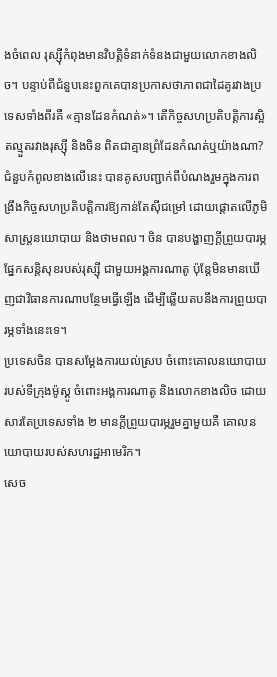ងចំពេល រុស្ស៊ីកំពុងមានវិបត្តិទំនាក់ទំនងជាមួយលោកខាងលិច។ បន្ទាប់ពីជំនួបនេះពួកគេបានប្រកាសថាភាពជាដៃគូរវាងប្រទេសទាំងពីរគឺ «គ្មានដែនកំណត់»។ តើកិច្ចសហប្រតិបត្តិការស្អិតល្មួតរវាងរុស្ស៊ី និងចិន ពិតជាគ្មានព្រំដែនកំណត់ឬយ៉ាងណា?
ជំនួបកំពូលខាងលើនេះ បានគូសបញ្ជាក់ពីបំណងរួមក្នុងការពង្រឹងកិច្ចសហប្រតិបត្តិការឱ្យកាន់តែស៊ីជម្រៅ ដោយផ្ដោតលើភូមិសាស្ត្រនយោបាយ និងថាមពល។ ចិន បានបង្ហាញក្ដីព្រួយបារម្ភផ្នែកសន្តិសុខរបស់រុស្ស៊ី ជាមួយអង្គការណាតូ ប៉ុន្តែមិនមានឃើញជាវិធានការណាបន្ថែមធ្វើឡើង ដើម្បីឆ្លើយតបនឹងការព្រួយបារម្ភទាំងនេះទេ។
ប្រទេសចិន បានសម្ដែងការយល់ស្រប ចំពោះគោលនយោបាយរបស់ទីក្រុងម៉ូស្គូ ចំពោះអង្គការណាតូ និងលោកខាងលិច ដោយសារតែប្រទេសទាំង ២ មានក្ដីព្រួយបារម្ភរួមគ្នាមួយគឺ គោលនយោបាយរបស់សហរដ្ឋអាមេរិក។
សេច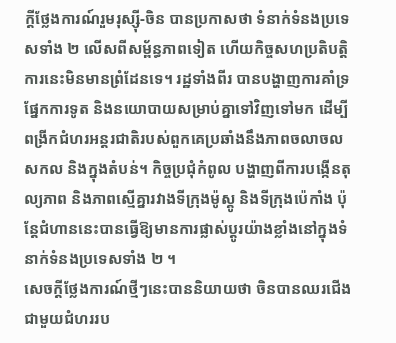ក្ដីថ្លែងការណ៍រួមរុស្ស៊ី-ចិន បានប្រកាសថា ទំនាក់ទំនងប្រទេសទាំង ២ លើសពីសម្ព័ន្ធភាពទៀត ហើយកិច្ចសហប្រតិបត្តិការនេះមិនមានព្រំដែនទេ។ រដ្ឋទាំងពីរ បានបង្ហាញការគាំទ្រផ្នែកការទូត និងនយោបាយសម្រាប់គ្នាទៅវិញទៅមក ដើម្បីពង្រីកជំហរអន្តរជាតិរបស់ពួកគេប្រឆាំងនឹងភាពចលាចលសកល និងក្នុងតំបន់។ កិច្ចប្រជុំកំពូល បង្ហាញពីការបង្កើនតុល្យភាព និងភាពស្មើគ្នារវាងទីក្រុងម៉ូស្គូ និងទីក្រុងប៉េកាំង ប៉ុន្តែជំហាននេះបានធ្វើឱ្យមានការផ្លាស់ប្ដូរយ៉ាងខ្លាំងនៅក្នុងទំនាក់ទំនងប្រទេសទាំង ២ ។
សេចក្ដីថ្លែងការណ៍ថ្មីៗនេះបាននិយាយថា ចិនបានឈរជើងជាមួយជំហររប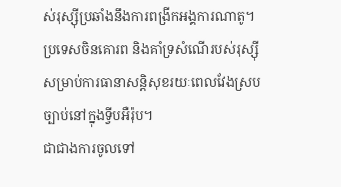ស់រុស្ស៊ីប្រឆាំងនឹងការពង្រីកអង្គការណាតូ។ ប្រទេសចិនគោរព និងគាំទ្រសំណើរបស់រុស្ស៊ីសម្រាប់ការធានាសន្តិសុខរយៈពេលវែងស្របច្បាប់នៅក្នុងទ្វីបអឺរ៉ុប។
ជាជាងការចូលទៅ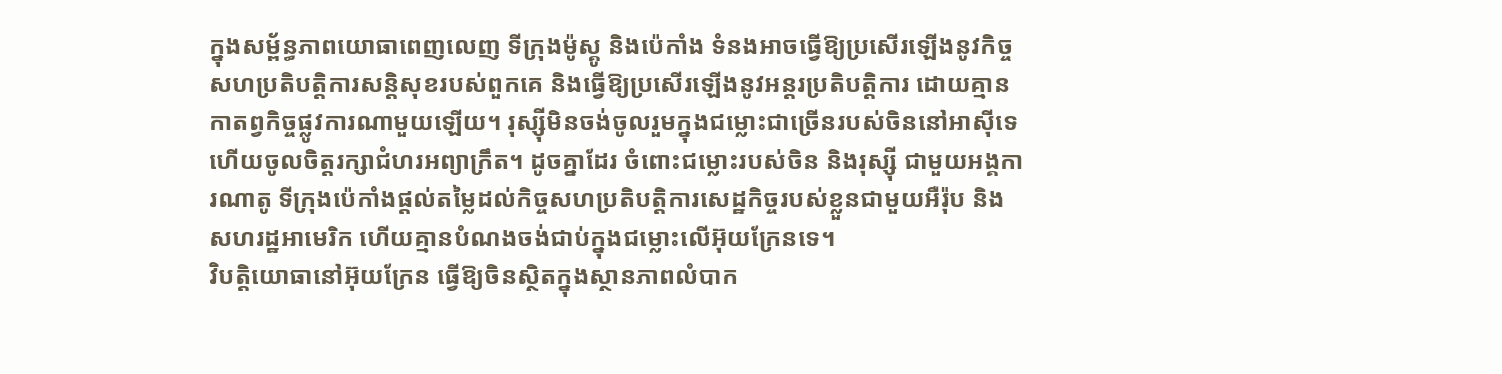ក្នុងសម្ព័ន្ធភាពយោធាពេញលេញ ទីក្រុងម៉ូស្គូ និងប៉េកាំង ទំនងអាចធ្វើឱ្យប្រសើរឡើងនូវកិច្ចសហប្រតិបត្តិការសន្តិសុខរបស់ពួកគេ និងធ្វើឱ្យប្រសើរឡើងនូវអន្តរប្រតិបត្តិការ ដោយគ្មានកាតព្វកិច្ចផ្លូវការណាមួយឡើយ។ រុស្ស៊ីមិនចង់ចូលរួមក្នុងជម្លោះជាច្រើនរបស់ចិននៅអាស៊ីទេ ហើយចូលចិត្តរក្សាជំហរអព្យាក្រឹត។ ដូចគ្នាដែរ ចំពោះជម្លោះរបស់ចិន និងរុស្ស៊ី ជាមួយអង្គការណាតូ ទីក្រុងប៉េកាំងផ្ដល់តម្លៃដល់កិច្ចសហប្រតិបត្តិការសេដ្ឋកិច្ចរបស់ខ្លួនជាមួយអឺរ៉ុប និងសហរដ្ឋអាមេរិក ហើយគ្មានបំណងចង់ជាប់ក្នុងជម្លោះលើអ៊ុយក្រែនទេ។
វិបត្តិយោធានៅអ៊ុយក្រែន ធ្វើឱ្យចិនស្ថិតក្នុងស្ថានភាពលំបាក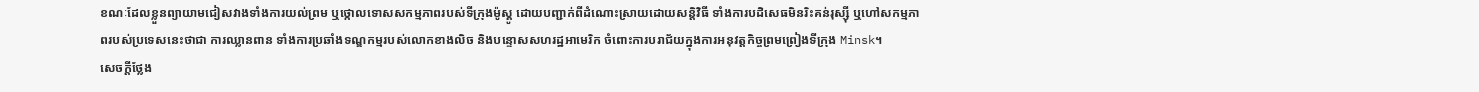ខណៈដែលខ្លួនព្យាយាមជៀសវាងទាំងការយល់ព្រម ឬថ្កោលទោសសកម្មភាពរបស់ទីក្រុងម៉ូស្គូ ដោយបញ្ជាក់ពីដំណោះស្រាយដោយសន្តិវិធី ទាំងការបដិសេធមិនរិះគន់រុស្ស៊ី ឬហៅសកម្មភាពរបស់ប្រទេសនេះថាជា ការឈ្លានពាន ទាំងការប្រឆាំងទណ្ឌកម្មរបស់លោកខាងលិច និងបន្ទោសសហរដ្ឋអាមេរិក ចំពោះការបរាជ័យក្នុងការអនុវត្តកិច្ចព្រមព្រៀងទីក្រុង Minsk។
សេចក្តីថ្លែង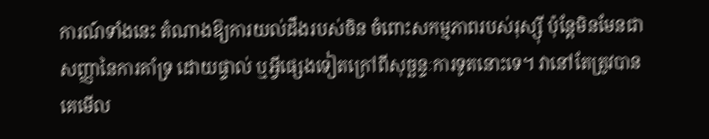ការណ៍ទាំងនេះ តំណាងឱ្យការយល់ដឹងរបស់ចិន ចំពោះសកម្មភាពរបស់រុស្ស៊ី ប៉ុន្តែមិនមែនជាសញ្ញានៃការគាំទ្រ ដោយផ្ទាល់ ឬអ្វីផ្សេងទៀតក្រៅពីសុច្ឆន្ទៈការទូតនោះទេ។ វានៅតែត្រូវបានគេមើល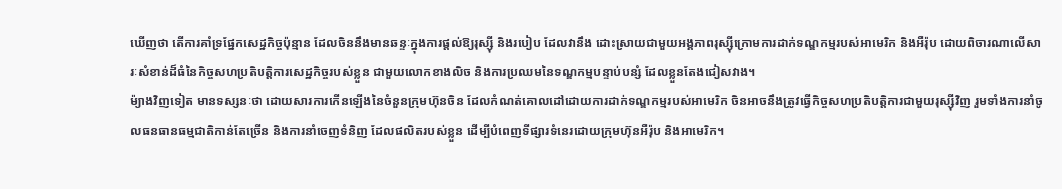ឃើញថា តើការគាំទ្រផ្នែកសេដ្ឋកិច្ចប៉ុន្មាន ដែលចិននឹងមានឆន្ទៈក្នុងការផ្តល់ឱ្យរុស្ស៊ី និងរបៀប ដែលវានឹង ដោះស្រាយជាមួយអង្គភាពរុស្ស៊ីក្រោមការដាក់ទណ្ឌកម្មរបស់អាមេរិក និងអឺរ៉ុប ដោយពិចារណាលើសារៈសំខាន់ដ៏ធំនៃកិច្ចសហប្រតិបត្តិការសេដ្ឋកិច្ចរបស់ខ្លួន ជាមួយលោកខាងលិច និងការប្រឈមនៃទណ្ឌកម្មបន្ទាប់បន្សំ ដែលខ្លួនតែងជៀសវាង។
ម៉្យាងវិញទៀត មានទស្សនៈថា ដោយសារការកើនឡើងនៃចំនួនក្រុមហ៊ុនចិន ដែលកំណត់គោលដៅដោយការដាក់ទណ្ឌកម្មរបស់អាមេរិក ចិនអាចនឹងត្រូវធ្វើកិច្ចសហប្រតិបត្តិការជាមួយរុស្ស៊ីវិញ រួមទាំងការនាំចូលធនធានធម្មជាតិកាន់តែច្រើន និងការនាំចេញទំនិញ ដែលផលិតរបស់ខ្លួន ដើម្បីបំពេញទីផ្សារទំនេរដោយក្រុមហ៊ុនអឺរ៉ុប និងអាមេរិក។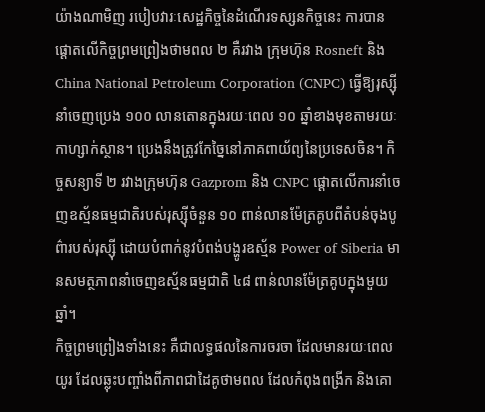យ៉ាងណាមិញ របៀបវារៈសេដ្ឋកិច្ចនៃដំណើរទស្សនកិច្ចនេះ ការបានផ្ដោតលើកិច្ចព្រមព្រៀងថាមពល ២ គឺរវាង ក្រុមហ៊ុន Rosneft និង China National Petroleum Corporation (CNPC) ធ្វើឱ្យរុស្ស៊ីនាំចេញប្រេង ១០០ លានតោនក្នុងរយៈពេល ១០ ឆ្នាំខាងមុខតាមរយៈកាហ្សាក់ស្ថាន។ ប្រេងនឹងត្រូវកែច្នៃនៅភាគពាយ័ព្យនៃប្រទេសចិន។ កិច្ចសន្យាទី ២ រវាងក្រុមហ៊ុន Gazprom និង CNPC ផ្តោតលើការនាំចេញឧស្ម័នធម្មជាតិរបស់រុស្ស៊ីចំនួន ១០ ពាន់លានម៉ែត្រគូបពីតំបន់ចុងបូព៌ារបស់រុស្ស៊ី ដោយបំពាក់នូវបំពង់បង្ហូរឧស្ម័ន Power of Siberia មានសមត្ថភាពនាំចេញឧស្ម័នធម្មជាតិ ៤៨ ពាន់លានម៉ែត្រគូបក្នុងមួយឆ្នាំ។
កិច្ចព្រមព្រៀងទាំងនេះ គឺជាលទ្ធផលនៃការចរចា ដែលមានរយៈពេលយូរ ដែលឆ្លុះបញ្ចាំងពីភាពជាដៃគូថាមពល ដែលកំពុងពង្រីក និងគោ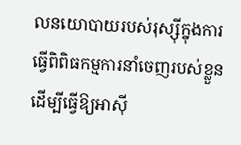លនយោបាយរបស់រុស្ស៊ីក្នុងការធ្វើពិពិធកម្មការនាំចេញរបស់ខ្លួន ដើម្បីធ្វើឱ្យអាស៊ី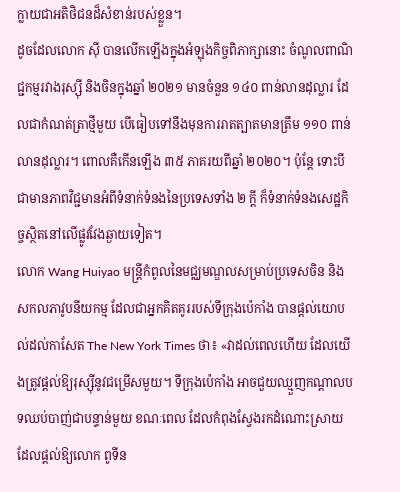ក្លាយជាអតិថិជនដ៏សំខាន់របស់ខ្លួន។
ដូចដែលលោក ស៊ី បានលើកឡើងក្នុងអំឡុងកិច្ចពិភាក្សានោះ ចំណូលពាណិជ្ជកម្មរវាងរុស្ស៊ី និងចិនក្នុងឆ្នាំ ២០២១ មានចំនួន ១៤០ ពាន់លានដុល្លារ ដែលជាកំណត់ត្រាថ្មីមួយ បើធៀបទៅនឹងមុនការរាតត្បាតមានត្រឹម ១១០ ពាន់លានដុល្លារ។ ពោលគឺកើនឡើង ៣៥ ភាគរយពីឆ្នាំ ២០២០។ ប៉ុន្តែ ទោះបីជាមានភាពវិជ្ជមានអំពីទំនាក់ទំនងនៃប្រទេសទាំង ២ ក្ដី ក៏ទំនាក់ទំនងសេដ្ឋកិច្ចស្ថិតនៅលើផ្លូវវែងឆ្ងាយទៀត។
លោក Wang Huiyao មន្ត្រីកំពូលនៃមជ្ឈមណ្ឌលសម្រាប់ប្រទេសចិន និងសកលភាវូបនីយកម្ម ដែលជាអ្នកគិតគូររបស់ទីក្រុងប៉េកាំង បានផ្តល់យោបល់ដល់កាសែត The New York Times ថា៖ «វាដល់ពេលហើយ ដែលយើងត្រូវផ្តល់ឱ្យរុស្ស៊ីនូវជម្រើសមួយ។ ទីក្រុងប៉េកាំង អាចជួយឈ្មួញកណ្តាលបទឈប់បាញ់ជាបន្ទាន់មួយ ខណៈពេល ដែលកំពុងស្វែងរកដំណោះស្រាយ ដែលផ្តល់ឱ្យលោក ពូទីន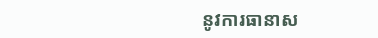នូវការធានាស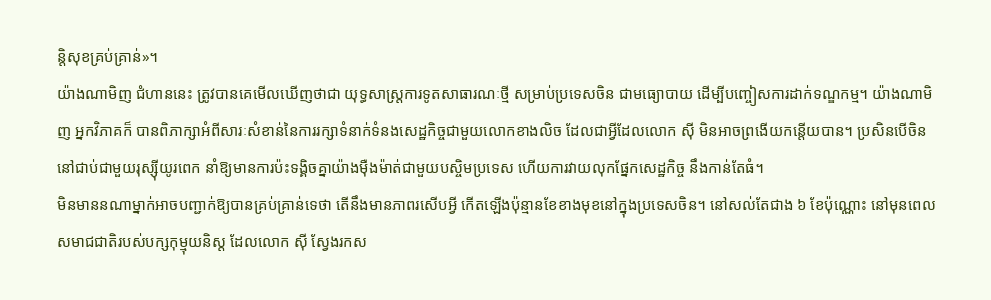ន្តិសុខគ្រប់គ្រាន់»។
យ៉ាងណាមិញ ជំហាននេះ ត្រូវបានគេមើលឃើញថាជា យុទ្ធសាស្ត្រការទូតសាធារណៈថ្មី សម្រាប់ប្រទេសចិន ជាមធ្យោបាយ ដើម្បីបញ្ចៀសការដាក់ទណ្ឌកម្ម។ យ៉ាងណាមិញ អ្នកវិភាគក៏ បានពិភាក្សាអំពីសារៈសំខាន់នៃការរក្សាទំនាក់ទំនងសេដ្ឋកិច្ចជាមួយលោកខាងលិច ដែលជាអ្វីដែលលោក ស៊ី មិនអាចព្រងើយកន្តើយបាន។ ប្រសិនបើចិន នៅជាប់ជាមួយរុស្ស៊ីយូរពេក នាំឱ្យមានការប៉ះទង្គិចគ្នាយ៉ាងម៉ឺងម៉ាត់ជាមួយបស្ចិមប្រទេស ហើយការវាយលុកផ្នែកសេដ្ឋកិច្ច នឹងកាន់តែធំ។
មិនមាននណាម្នាក់អាចបញ្ជាក់ឱ្យបានគ្រប់គ្រាន់ទេថា តើនឹងមានភាពរសើបអ្វី កើតឡើងប៉ុន្មានខែខាងមុខនៅក្នុងប្រទេសចិន។ នៅសល់តែជាង ៦ ខែប៉ុណ្ណោះ នៅមុនពេលសមាជជាតិរបស់បក្សកុម្មុយនិស្ត ដែលលោក ស៊ី ស្វែងរកស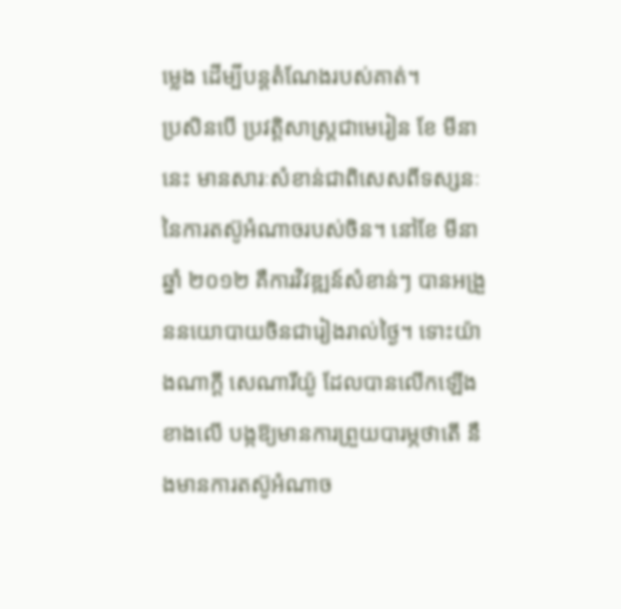ម្លេង ដើម្បីបន្តតំណែងរបស់គាត់។
ប្រសិនបើ ប្រវត្តិសាស្ត្រជាមេរៀន ខែ មីនា នេះ មានសារៈសំខាន់ជាពិសេសពីទស្សនៈនៃការតស៊ូអំណាចរបស់ចិន។ នៅខែ មីនា ឆ្នាំ ២០១២ គឺការវិវឌ្ឍន៍សំខាន់ៗ បានអង្រួននយោបាយចិនជារៀងរាល់ថ្ងៃ។ ទោះយ៉ាងណាក្ដី សេណារីយ៉ូ ដែលបានលើកឡើងខាងលើ បង្កឱ្យមានការព្រួយបារម្ភថាតើ នឹងមានការតស៊ូអំណាច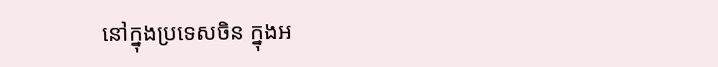នៅក្នុងប្រទេសចិន ក្នុងអ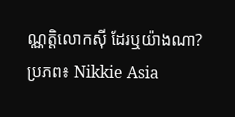ណ្ណត្តិលោកស៊ី ដែរឬយ៉ាងណា?
ប្រភព៖ Nikkie Asia